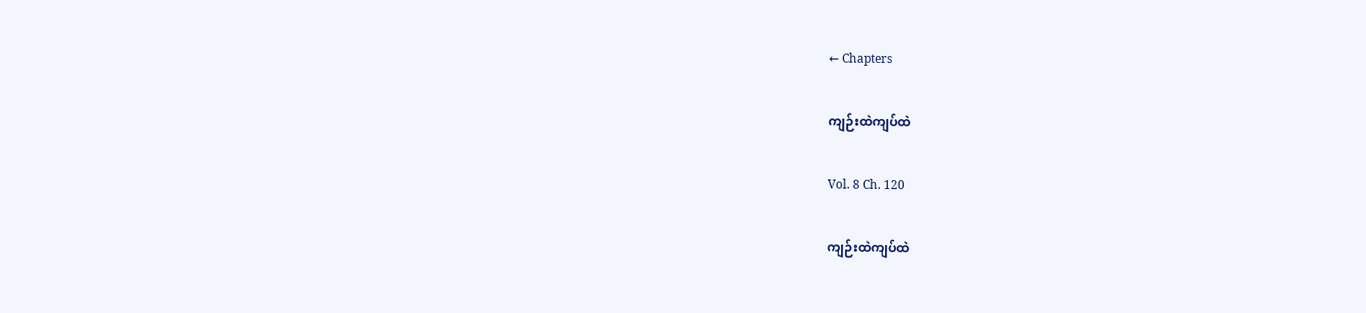← Chapters

ကျဉ်းထဲကျပ်ထဲ

Vol. 8 Ch. 120

ကျဉ်းထဲကျပ်ထဲ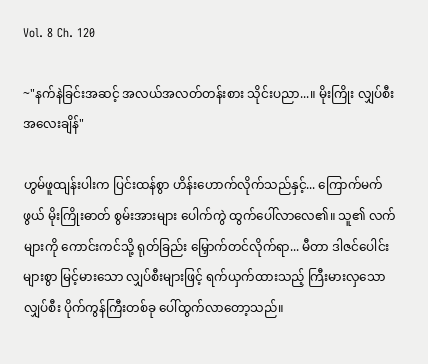Vol. 8 Ch. 120

~"နက်နဲခြင်းအဆင့် အလယ်အလတ်တန်းစား သိုင်းပညာ...။ မိုးကြိုး လျှပ်စီး အလေးချိန်"

ဟွမ်ဖူထျန်းပါးက ပြင်းထန်စွာ ဟိန်းဟောက်လိုက်သည်နှင့်... ကြောက်မက်ဖွယ် မိုးကြိုးဓာတ် စွမ်းအားများ ပေါက်ကွဲ ထွက်ပေါ်လာလေ၏။ သူ၏ လက်များကို ကောင်းကင်သို့ ရုတ်ခြည်း မြှောက်တင်လိုက်ရာ... မီတာ ဒါဇင်ပေါင်းများစွာ မြင့်မားသော လျှပ်စီးများဖြင့် ရက်ယှက်ထားသည့် ကြီးမားလှသော လျှပ်စီး ပိုက်ကွန်ကြီးတစ်ခု ပေါ်ထွက်လာတော့သည်။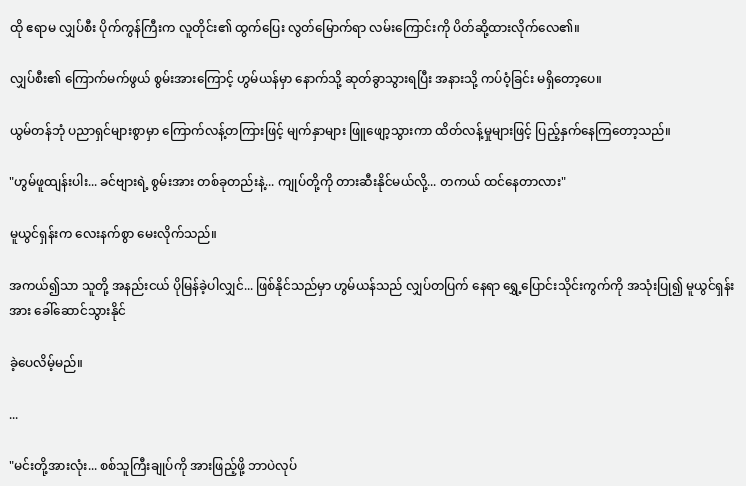ထို ဧရာမ လျှပ်စီး ပိုက်ကွန်ကြီးက လူတိုင်း၏ ထွက်ပြေး လွတ်မြောက်ရာ လမ်းကြောင်းကို ပိတ်ဆို့ထားလိုက်လေ၏။

လျှပ်စီး၏ ကြောက်မက်ဖွယ် စွမ်းအားကြောင့် ဟွမ်ယန်မှာ နောက်သို့ ဆုတ်ခွာသွားရပြီး အနားသို့ ကပ်ဝံ့ခြင်း မရှိတော့ပေ။

ယွမ်တန်ဘုံ ပညာရှင်များစွာမှာ ကြောက်လန့်တကြားဖြင့် မျက်နှာများ ဖြူဖျော့သွားကာ ထိတ်လန့်မှုများဖြင့် ပြည့်နှက်နေကြတော့သည်။

"ဟွမ်ဖူထျန်းပါး... ခင်ဗျားရဲ့ စွမ်းအား တစ်ခုတည်းနဲ့... ကျုပ်တို့ကို တားဆီးနိုင်မယ်လို့... တကယ် ထင်နေတာလား"

မူယွင်ရှန်းက လေးနက်စွာ မေးလိုက်သည်။

အကယ်၍သာ သူတို့ အနည်းငယ် ပိုမြန်ခဲ့ပါလျှင်... ဖြစ်နိုင်သည်မှာ ဟွမ်ယန်သည် လျှပ်တပြက် နေရာ ရွှေ့ပြောင်းသိုင်းကွက်ကို အသုံးပြု၍ မူယွင်ရှန်းအား ခေါ်ဆောင်သွားနိုင်

ခဲ့ပေလိမ့်မည်။

...

"မင်းတို့အားလုံး... စစ်သူကြီးချုပ်ကို အားဖြည့်ဖို့ ဘာပဲလုပ်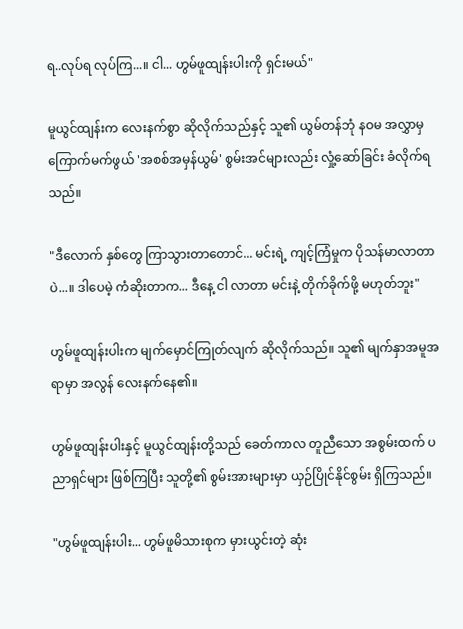ရ..လုပ်ရ လုပ်ကြ...။ ငါ... ဟွမ်ဖူထျန်းပါးကို ရှင်းမယ်"

မူယွင်ထျန်းက လေးနက်စွာ ဆိုလိုက်သည်နှင့် သူ၏ ယွမ်တန်ဘုံ နဝမ အလွှာမှ ကြောက်မက်ဖွယ် 'အစစ်အမှန်ယွမ်' စွမ်းအင်များလည်း လှုံ့ဆော်ခြင်း ခံလိုက်ရသည်။

"ဒီလောက် နှစ်တွေ ကြာသွားတာတောင်... မင်းရဲ့ ကျင့်ကြံမှုက ပိုသန်မာလာတာပဲ...။ ဒါပေမဲ့ ကံဆိုးတာက... ဒီနေ့ ငါ လာတာ မင်းနဲ့ တိုက်ခိုက်ဖို့ မဟုတ်ဘူး"

ဟွမ်ဖူထျန်းပါးက မျက်မှောင်ကြုတ်လျက် ဆိုလိုက်သည်။ သူ၏ မျက်နှာအမူအရာမှာ အလွန် လေးနက်နေ၏။

ဟွမ်ဖူထျန်းပါးနှင့် မူယွင်ထျန်းတို့သည် ခေတ်ကာလ တူညီသော အစွမ်းထက် ပညာရှင်များ ဖြစ်ကြပြီး သူတို့၏ စွမ်းအားများမှာ ယှဉ်ပြိုင်နိုင်စွမ်း ရှိကြသည်။

"ဟွမ်ဖူထျန်းပါး... ဟွမ်ဖူမိသားစုက မှားယွင်းတဲ့ ဆုံး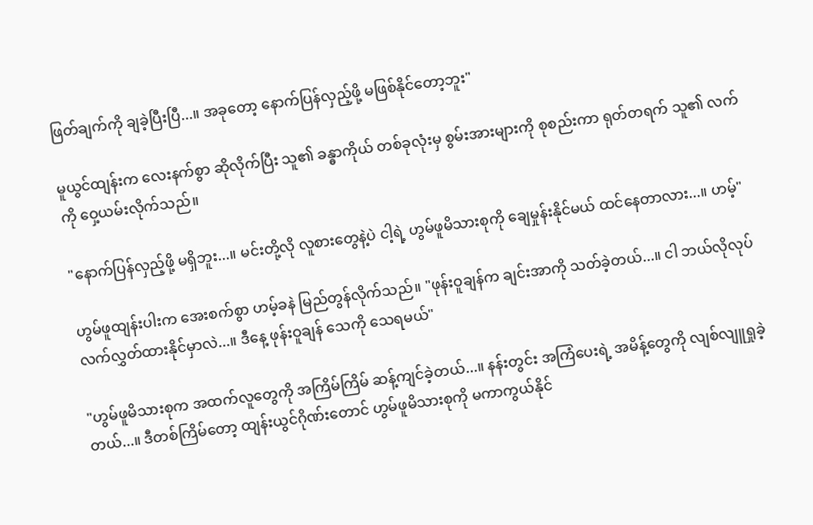ဖြတ်ချက်ကို ချခဲ့ပြီးပြီ...။ အခုတော့ နောက်ပြန်လှည့်ဖို့ မဖြစ်နိုင်တော့ဘူး"

မူယွင်ထျန်းက လေးနက်စွာ ဆိုလိုက်ပြီး သူ၏ ခန္ဓာကိုယ် တစ်ခုလုံးမှ စွမ်းအားများကို စုစည်းကာ ရုတ်တရက် သူ၏ လက်ကို ဝှေ့ယမ်းလိုက်သည်။

"နောက်ပြန်လှည့်ဖို့ မရှိဘူး...။ မင်းတို့လို လူစားတွေနဲ့ပဲ ငါ့ရဲ့ ဟွမ်ဖူမိသားစုကို ချေမှုန်းနိုင်မယ် ထင်နေတာလား...။ ဟမ့်"

ဟွမ်ဖူထျန်းပါးက အေးစက်စွာ ဟမ့်ခနဲ မြည်တွန်လိုက်သည်။ "ဖုန်းဝူချန်က ချင်းအာကို သတ်ခဲ့တယ်...။ ငါ ဘယ်လိုလုပ် လက်လွှတ်ထားနိုင်မှာလဲ...။ ဒီနေ့ ဖုန်းဝူချန် သေကို သေရမယ်"

"ဟွမ်ဖူမိသားစုက အထက်လူတွေကို အကြိမ်ကြိမ် ဆန့်ကျင်ခဲ့တယ်...။ နန်းတွင်း အကြံပေးရဲ့ အမိန့်တွေကို လျစ်လျူရှုခဲ့တယ်...။ ဒီတစ်ကြိမ်တော့ ထျန်းယွင်ဂိုဏ်းတောင် ဟွမ်ဖူမိသားစုကို မကာကွယ်နိုင်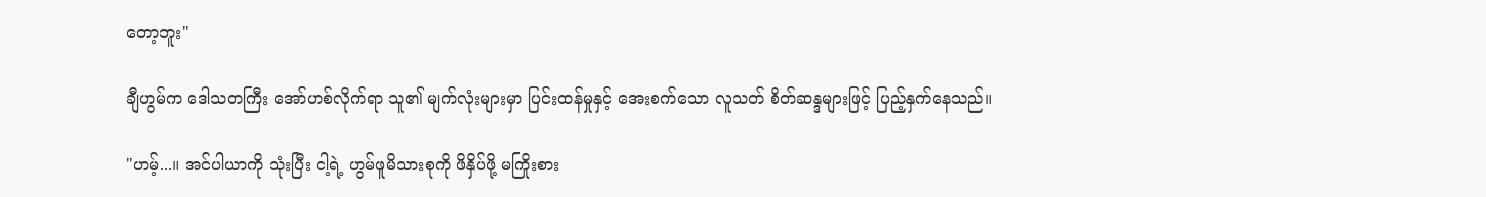တော့ဘူး"

ချီဟွမ်က ဒေါသတကြီး အော်ဟစ်လိုက်ရာ သူ၏ မျက်လုံးများမှာ ပြင်းထန်မှုနှင့် အေးစက်သော လူသတ် စိတ်ဆန္ဒများဖြင့် ပြည့်နှက်နေသည်။

"ဟမ့်...။ အင်ပါယာကို သုံးပြီး ငါ့ရဲ့ ဟွမ်ဖူမိသားစုကို ဖိနှိပ်ဖို့ မကြိုးစား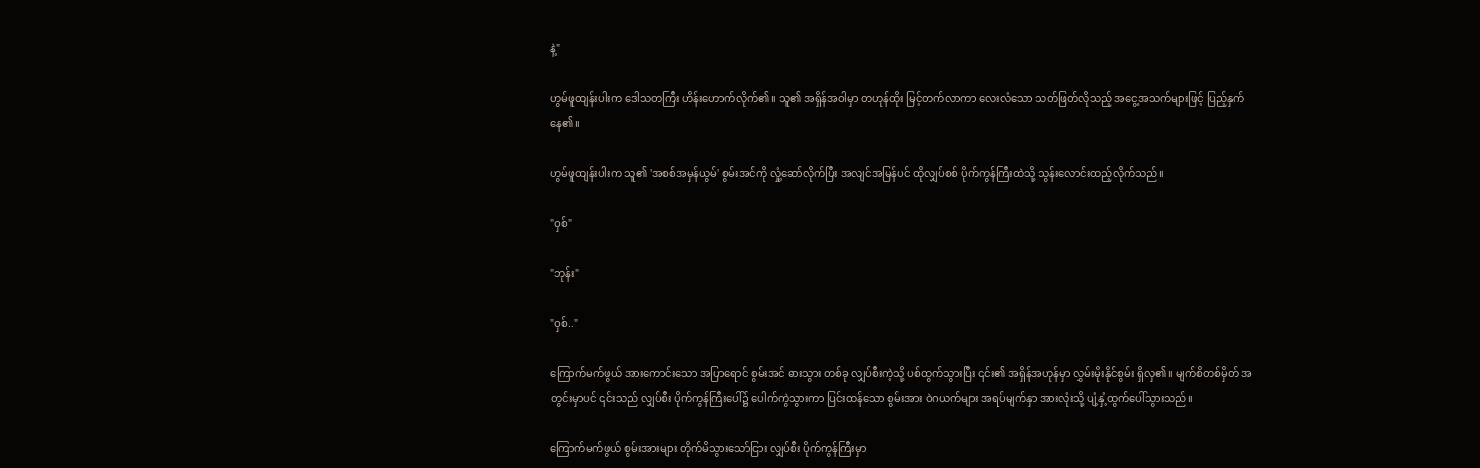နဲ့"

ဟွမ်ဖူထျန်းပါးက ဒေါသတကြီး ဟိန်းဟောက်လိုက်၏။ သူ၏ အရှိန်အဝါမှာ တဟုန်ထိုး မြင့်တက်လာကာ လေးလံသော သတ်ဖြတ်လိုသည့် အငွေ့အသက်များဖြင့် ပြည့်နှက်နေ၏။

ဟွမ်ဖူထျန်းပါးက သူ၏ 'အစစ်အမှန်ယွမ်' စွမ်းအင်ကို လှုံ့ဆော်လိုက်ပြီး အလျင်အမြန်ပင် ထိုလျှပ်စစ် ပိုက်ကွန်ကြီးထဲသို့ သွန်းလောင်းထည့်လိုက်သည်။

"ဝှစ်"

"ဘုန်း"

"ဝှစ်.."

ကြောက်မက်ဖွယ် အားကောင်းသော အပြာရောင် စွမ်းအင် ဓားသွား တစ်ခု လျှပ်စီးကဲ့သို့ ပစ်ထွက်သွားပြီး ၎င်း၏ အရှိန်အဟုန်မှာ လွှမ်းမိုးနိုင်စွမ်း ရှိလှ၏။ မျက်စိတစ်မှိတ် အတွင်းမှာပင် ၎င်းသည် လျှပ်စီး ပိုက်ကွန်ကြီးပေါ်၌ ပေါက်ကွဲသွားကာ ပြင်းထန်သော စွမ်းအား ဝဲဂယက်များ အရပ်မျက်နှာ အားလုံးသို့ ပျံ့နှံ့ထွက်ပေါ်သွားသည်။

ကြောက်မက်ဖွယ် စွမ်းအားများ တိုက်မိသွားသော်ငြား လျှပ်စီး ပိုက်ကွန်ကြီးမှာ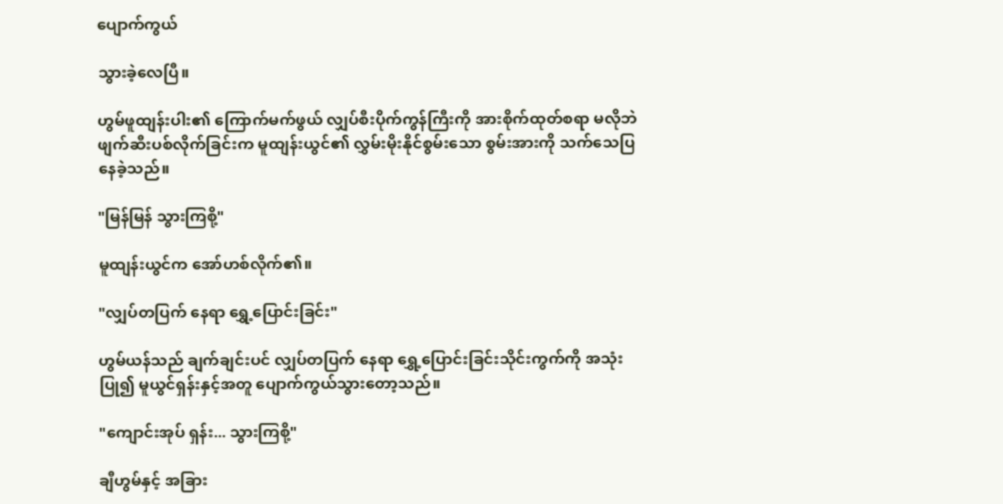ပျောက်ကွယ်

သွားခဲ့လေပြီ။

ဟွမ်ဖူထျန်းပါး၏ ကြောက်မက်ဖွယ် လျှပ်စီးပိုက်ကွန်ကြီးကို အားစိုက်ထုတ်စရာ မလိုဘဲ ဖျက်ဆီးပစ်လိုက်ခြင်းက မူထျန်းယွင်၏ လွှမ်းမိုးနိုင်စွမ်းသော စွမ်းအားကို သက်သေပြနေခဲ့သည်။

"မြန်မြန် သွားကြစို့"

မူထျန်းယွင်က အော်ဟစ်လိုက်၏။

"လျှပ်တပြက် နေရာ ရွှေ့ပြောင်းခြင်း"

ဟွမ်ယန်သည် ချက်ချင်းပင် လျှပ်တပြက် နေရာ ရွှေ့ပြောင်းခြင်းသိုင်းကွက်ကို အသုံးပြု၍ မူယွင်ရှန်းနှင့်အတူ ပျောက်ကွယ်သွားတော့သည်။

"ကျောင်းအုပ် ရှန်း... သွားကြစို့"

ချီဟွမ်နှင့် အခြား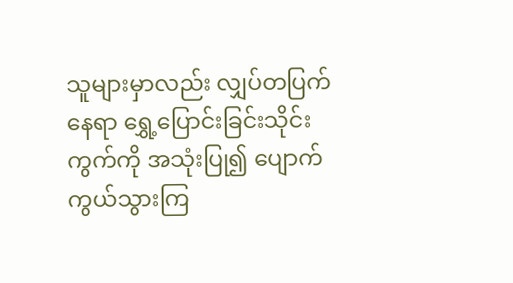သူများမှာလည်း လျှပ်တပြက် နေရာ ရွှေ့ပြောင်းခြင်းသိုင်းကွက်ကို အသုံးပြု၍ ပျောက်ကွယ်သွားကြ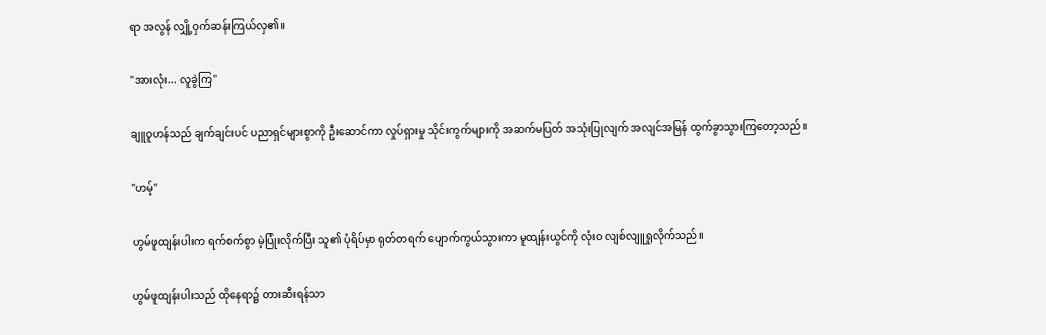ရာ အလွန် လျှို့ဝှက်ဆန်းကြယ်လှ၏။

"အားလုံး... လူခွဲကြ"

ချူဝူဟန်သည် ချက်ချင်းပင် ပညာရှင်များစွာကို ဦးဆောင်ကာ လှုပ်ရှားမှု သိုင်းကွက်များကို အဆက်မပြတ် အသုံးပြုလျက် အလျင်အမြန် ထွက်ခွာသွားကြတော့သည်။

"ဟမ့်"

ဟွမ်ဖူထျန်းပါးက ရက်စက်စွာ မဲ့ပြုံးလိုက်ပြီး သူ၏ ပုံရိပ်မှာ ရုတ်တရက် ပျောက်ကွယ်သွားကာ မူထျန်းယွင်ကို လုံးဝ လျစ်လျူရှုလိုက်သည်။

ဟွမ်ဖူထျန်းပါးသည် ထိုနေရာ၌ တားဆီးရန်သာ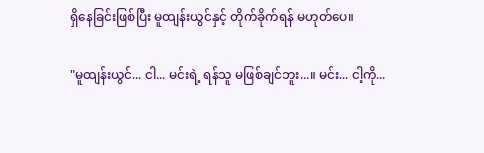ရှိနေခြင်းဖြစ်ပြီး မူထျန်းယွင်နှင့် တိုက်ခိုက်ရန် မဟုတ်ပေ။

"မူထျန်းယွင်... ငါ... မင်းရဲ့ ရန်သူ မဖြစ်ချင်ဘူး...။ မင်း... ငါ့ကို...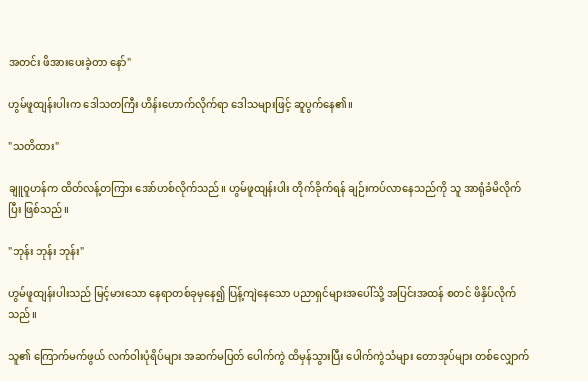အတင်း ဖိအားပေးခဲ့တာ နော်"

ဟွမ်ဖူထျန်းပါးက ဒေါသတကြီး ဟိန်းဟောက်လိုက်ရာ ဒေါသများဖြင့် ဆူပွက်နေ၏။

"သတိထား"

ချူဝူဟန်က ထိတ်လန့်တကြား အော်ဟစ်လိုက်သည်။ ဟွမ်ဖူထျန်းပါး တိုက်ခိုက်ရန် ချဉ်းကပ်လာနေသည်ကို သူ အာရုံခံမိလိုက်ပြီး ဖြစ်သည်။

"ဘုန်း ဘုန်း ဘုန်း"

ဟွမ်ဖူထျန်းပါးသည် မြင့်မားသော နေရာတစ်ခုမှနေ၍ ပြန့်ကျဲနေသော ပညာရှင်များအပေါ်သို့ အပြင်းအထန် စတင် ဖိနှိပ်လိုက်သည်။

သူ၏ ကြောက်မက်ဖွယ် လက်ဝါးပုံရိပ်များ အဆက်မပြတ် ပေါက်ကွဲ ထိမှန်သွားပြီး ပေါက်ကွဲသံများ တောအုပ်များ တစ်လျှောက်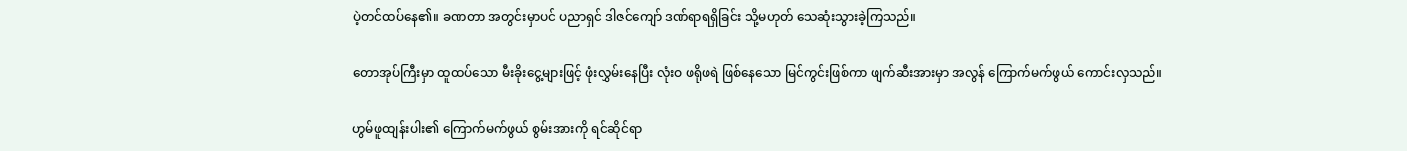ပဲ့တင်ထပ်နေ၏။ ခဏတာ အတွင်းမှာပင် ပညာရှင် ဒါဇင်ကျော် ဒဏ်ရာရရှိခြင်း သို့မဟုတ် သေဆုံးသွားခဲ့ကြသည်။

တောအုပ်ကြီးမှာ ထူထပ်သော မီးခိုးငွေ့များဖြင့် ဖုံးလွှမ်းနေပြီး လုံးဝ ဖရိုဖရဲ ဖြစ်နေသော မြင်ကွင်းဖြစ်ကာ ဖျက်ဆီးအားမှာ အလွန် ကြောက်မက်ဖွယ် ကောင်းလှသည်။

ဟွမ်ဖူထျန်းပါး၏ ကြောက်မက်ဖွယ် စွမ်းအားကို ရင်ဆိုင်ရာ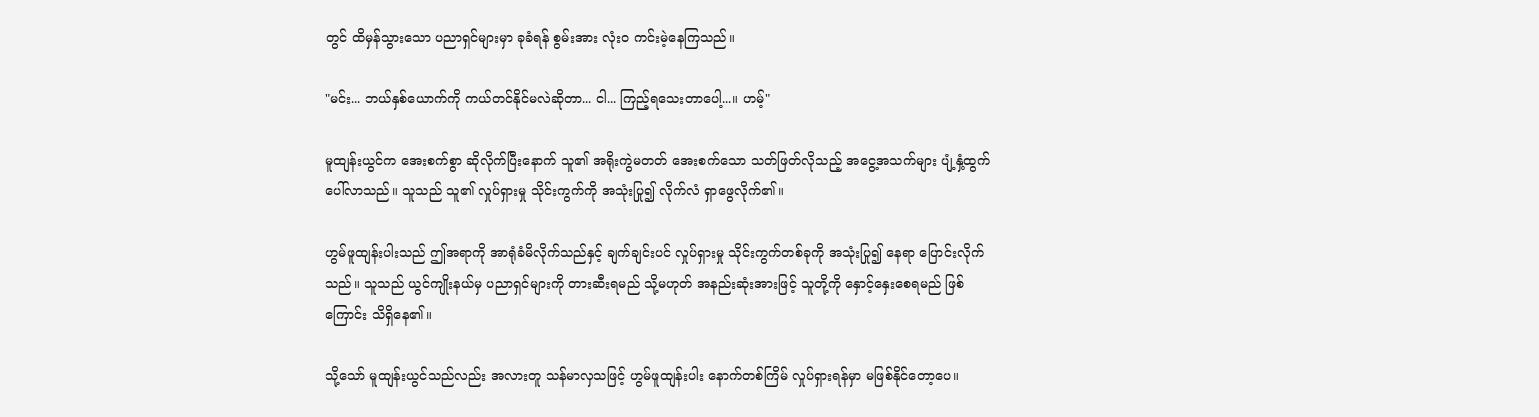တွင် ထိမှန်သွားသော ပညာရှင်များမှာ ခုခံရန် စွမ်းအား လုံးဝ ကင်းမဲ့နေကြသည်။

"မင်း... ဘယ်နှစ်ယောက်ကို ကယ်တင်နိုင်မလဲဆိုတာ... ငါ... ကြည့်ရသေးတာပေါ့...။ ဟမ့်"

မူထျန်းယွင်က အေးစက်စွာ ဆိုလိုက်ပြီးနောက် သူ၏ အရိုးကွဲမတတ် အေးစက်သော သတ်ဖြတ်လိုသည့် အငွေ့အသက်များ ပျံ့နှံ့ထွက်ပေါ်လာသည်။ သူသည် သူ၏ လှုပ်ရှားမှု သိုင်းကွက်ကို အသုံးပြု၍ လိုက်လံ ရှာဖွေလိုက်၏။

ဟွမ်ဖူထျန်းပါးသည် ဤအရာကို အာရုံခံမိလိုက်သည်နှင့် ချက်ချင်းပင် လှုပ်ရှားမှု သိုင်းကွက်တစ်ခုကို အသုံးပြု၍ နေရာ ပြောင်းလိုက်သည်။ သူသည် ယွင်ကျိုးနယ်မှ ပညာရှင်များကို တားဆီးရမည် သို့မဟုတ် အနည်းဆုံးအားဖြင့် သူတို့ကို နှောင့်နှေးစေရမည် ဖြစ်ကြောင်း သိရှိနေ၏။

သို့သော် မူထျန်းယွင်သည်လည်း အလားတူ သန်မာလှသဖြင့် ဟွမ်ဖူထျန်းပါး နောက်တစ်ကြိမ် လှုပ်ရှားရန်မှာ မဖြစ်နိုင်တော့ပေ။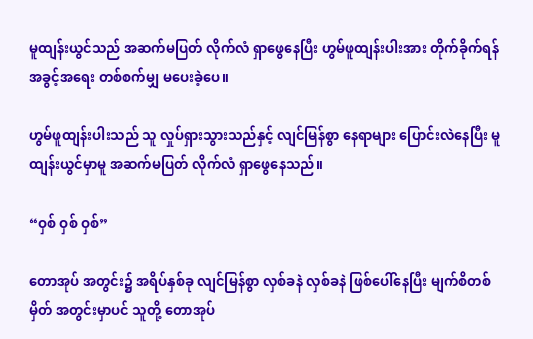မူထျန်းယွင်သည် အဆက်မပြတ် လိုက်လံ ရှာဖွေနေပြီး ဟွမ်ဖူထျန်းပါးအား တိုက်ခိုက်ရန် အခွင့်အရေး တစ်စက်မျှ မပေးခဲ့ပေ။

ဟွမ်ဖူထျန်းပါးသည် သူ လှုပ်ရှားသွားသည်နှင့် လျင်မြန်စွာ နေရာများ ပြောင်းလဲနေပြီး မူထျန်းယွင်မှာမူ အဆက်မပြတ် လိုက်လံ ရှာဖွေနေသည်။

“ဝှစ် ဝှစ် ဝှစ်”

တောအုပ် အတွင်း၌ အရိပ်နှစ်ခု လျင်မြန်စွာ လှစ်ခနဲ လှစ်ခနဲ ဖြစ်ပေါ်နေပြီး မျက်စိတစ်မှိတ် အတွင်းမှာပင် သူတို့ တောအုပ်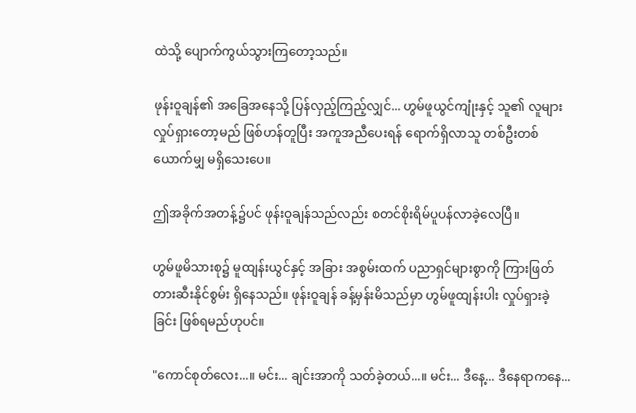ထဲသို့ ပျောက်ကွယ်သွားကြတော့သည်။

ဖုန်းဝူချန်၏ အခြေအနေသို့ ပြန်လှည့်ကြည့်လျှင်... ဟွမ်ဖူယွင်ကျုံးနှင့် သူ၏ လူများ လှုပ်ရှားတော့မည် ဖြစ်ဟန်တူပြီး အကူအညီပေးရန် ရောက်ရှိလာသူ တစ်ဦးတစ်ယောက်မျှ မရှိသေးပေ။

ဤအခိုက်အတန့်၌ပင် ဖုန်းဝူချန်သည်လည်း စတင်စိုးရိမ်ပူပန်လာခဲ့လေပြီ။

ဟွမ်ဖူမိသားစု၌ မူထျန်းယွင်နှင့် အခြား အစွမ်းထက် ပညာရှင်များစွာကို ကြားဖြတ် တားဆီးနိုင်စွမ်း ရှိနေသည်။ ဖုန်းဝူချန် ခန့်မှန်းမိသည်မှာ ဟွမ်ဖူထျန်းပါး လှုပ်ရှားခဲ့ခြင်း ဖြစ်ရမည်ဟုပင်။

"ကောင်စုတ်လေး...။ မင်း... ချင်းအာကို သတ်ခဲ့တယ်...။ မင်း... ဒီနေ့... ဒီနေရာကနေ...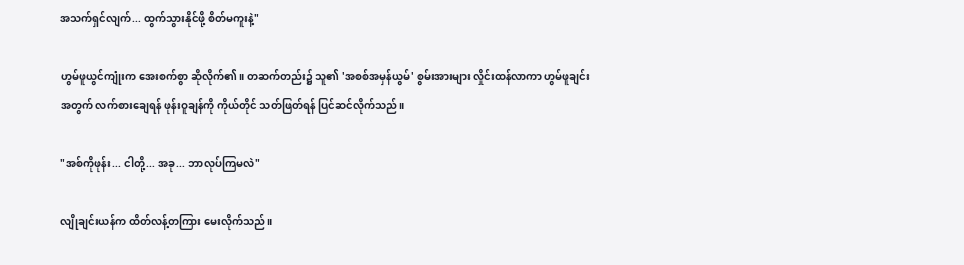အသက်ရှင်လျက်... ထွက်သွားနိုင်ဖို့ စိတ်မကူးနဲ့"

ဟွမ်ဖူယွင်ကျုံးက အေးစက်စွာ ဆိုလိုက်၏။ တဆက်တည်း၌ သူ၏ 'အစစ်အမှန်ယွမ်' စွမ်းအားများ လှိုင်းထန်လာကာ ဟွမ်ဖူချင်းအတွက် လက်စားချေရန် ဖုန်းဝူချန်ကို ကိုယ်တိုင် သတ်ဖြတ်ရန် ပြင်ဆင်လိုက်သည်။

"အစ်ကိုဖုန်း... ငါတို့... အခု... ဘာလုပ်ကြမလဲ"

လျိုချင်းယန်က ထိတ်လန့်တကြား မေးလိုက်သည်။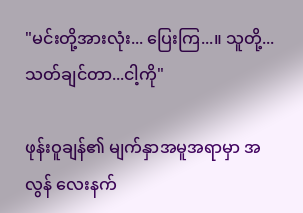"မင်းတို့အားလုံး... ပြေးကြ...။ သူတို့... သတ်ချင်တာ...ငါ့ကို"

ဖုန်းဝူချန်၏ မျက်နှာအမူအရာမှာ အလွန် လေးနက်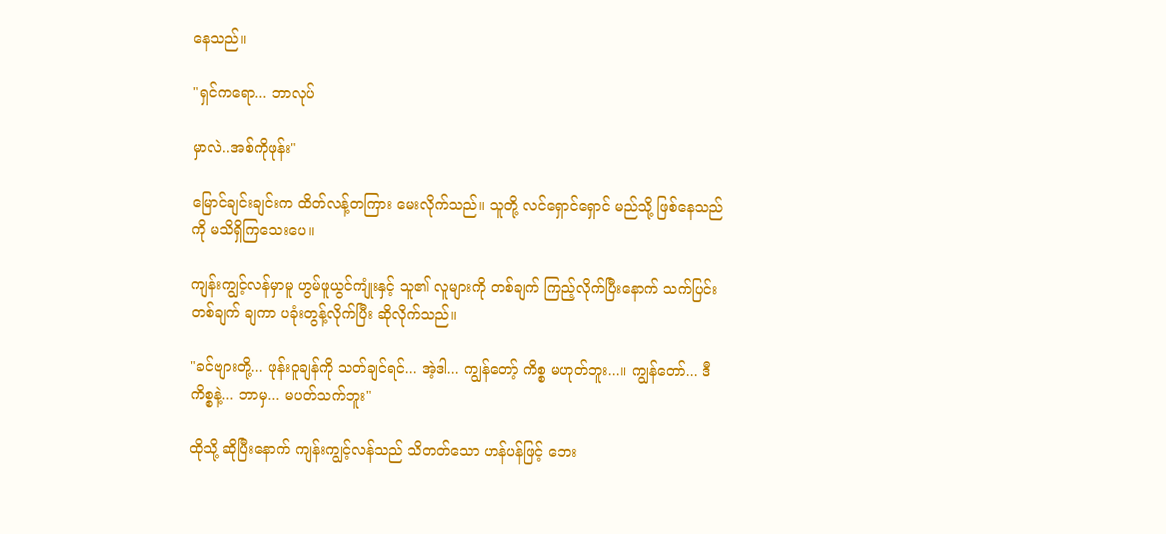နေသည်။

"ရှင်ကရော... ဘာလုပ်

မှာလဲ..အစ်ကိုဖုန်း"

မြောင်ချင်းချင်းက ထိတ်လန့်တကြား မေးလိုက်သည်။ သူတို့ လင်ရှောင်ရှောင် မည်သို့ ဖြစ်နေသည်ကို မသိရှိကြသေးပေ။

ကျန်းကျွင့်လန်မှာမူ ဟွမ်ဖူယွင်ကျုံးနှင့် သူ၏ လူများကို တစ်ချက် ကြည့်လိုက်ပြီးနောက် သက်ပြင်းတစ်ချက် ချကာ ပခုံးတွန့်လိုက်ပြီး ဆိုလိုက်သည်။

"ခင်ဗျားတို့... ဖုန်းဝူချန်ကို သတ်ချင်ရင်... အဲ့ဒါ... ကျွန်တော့် ကိစ္စ မဟုတ်ဘူး...။ ကျွန်တော်... ဒီကိစ္စနဲ့... ဘာမှ... မပတ်သက်ဘူး"

ထိုသို့ ဆိုပြီးနောက် ကျန်းကျွင့်လန်သည် သိတတ်သော ဟန်ပန်ဖြင့် ဘေး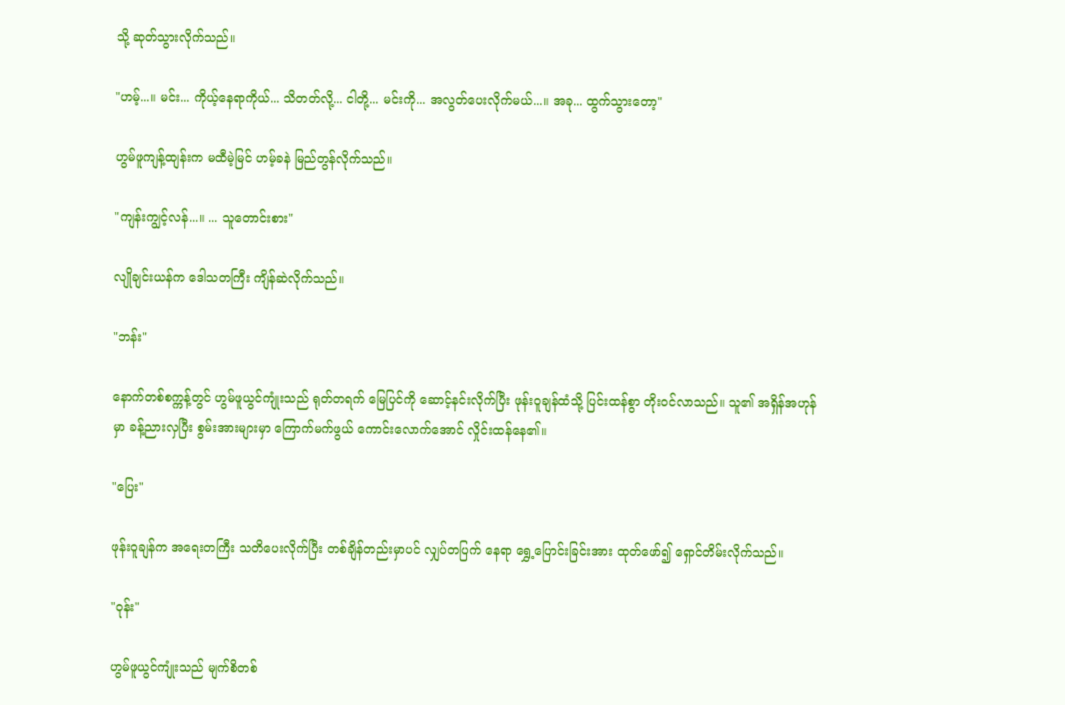သို့ ဆုတ်သွားလိုက်သည်။

"ဟမ့်...။ မင်း... ကိုယ့်နေရာကိုယ်... သိတတ်လို့... ငါတို့... မင်းကို... အလွတ်ပေးလိုက်မယ်...။ အခု... ထွက်သွားတော့"

ဟွမ်ဖူကျန့်ထျန်းက မထီမဲ့မြင် ဟမ့်ခနဲ မြည်တွန်လိုက်သည်။

"ကျန်းကျွင့်လန်...။ ... သူတောင်းစား"

လျိုချင်းယန်က ဒေါသတကြီး ကျိန်ဆဲလိုက်သည်။

"ဘန်း"

နောက်တစ်စက္ကန့်တွင် ဟွမ်ဖူယွင်ကျုံးသည် ရုတ်တရက် မြေပြင်ကို ဆောင့်နင်းလိုက်ပြီး ဖုန်းဝူချန်ထံသို့ ပြင်းထန်စွာ တိုးဝင်လာသည်။ သူ၏ အရှိန်အဟုန်မှာ ခန့်ညားလှပြီး စွမ်းအားများမှာ ကြောက်မက်ဖွယ် ကောင်းလောက်အောင် လှိုင်းထန်နေ၏။

"ပြေး"

ဖုန်းဝူချန်က အရေးတကြီး သတိပေးလိုက်ပြီး တစ်ချိန်တည်းမှာပင် လျှပ်တပြက် နေရာ ရွှေ့ပြောင်းခြင်းအား ထုတ်ဖော်၍ ရှောင်တိမ်းလိုက်သည်။

"ဝုန်း"

ဟွမ်ဖူယွင်ကျုံးသည် မျက်စိတစ်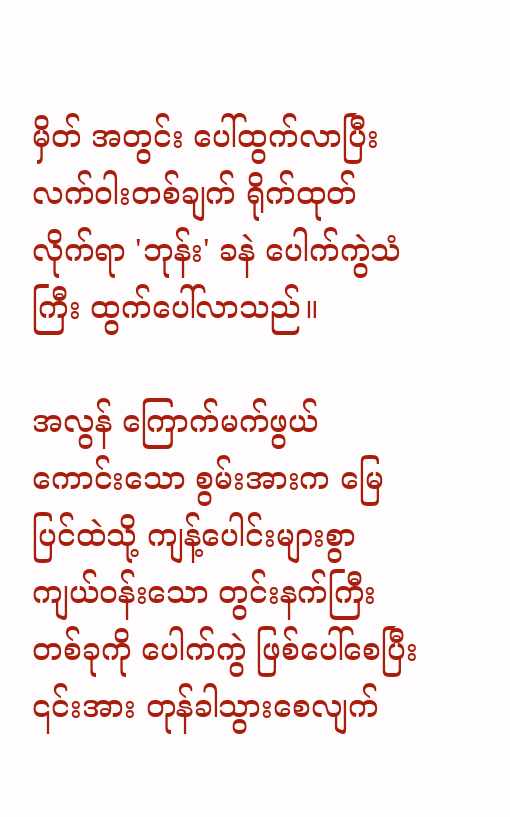မှိတ် အတွင်း ပေါ်ထွက်လာပြီး လက်ဝါးတစ်ချက် ရိုက်ထုတ်လိုက်ရာ 'ဘုန်း' ခနဲ ပေါက်ကွဲသံကြီး ထွက်ပေါ်လာသည်။

အလွန် ကြောက်မက်ဖွယ် ကောင်းသော စွမ်းအားက မြေပြင်ထဲသို့ ကျန့်ပေါင်းများစွာ ကျယ်ဝန်းသော တွင်းနက်ကြီးတစ်ခုကို ပေါက်ကွဲ ဖြစ်ပေါ်စေပြီး ၎င်းအား တုန်ခါသွားစေလျက်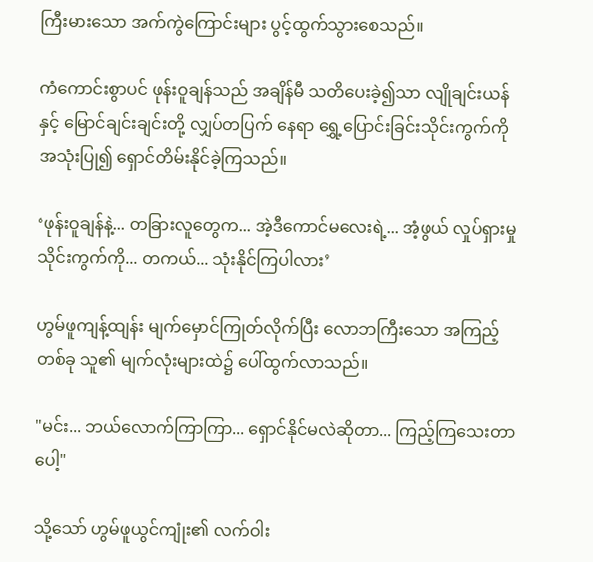ကြီးမားသော အက်ကွဲကြောင်းများ ပွင့်ထွက်သွားစေသည်။

ကံကောင်းစွာပင် ဖုန်းဝူချန်သည် အချိန်မီ သတိပေးခဲ့၍သာ လျိုချင်းယန်နှင့် မြောင်ချင်းချင်းတို့ လျှပ်တပြက် နေရာ ရွှေ့ပြောင်းခြင်းသိုင်းကွက်ကို အသုံးပြု၍ ရှောင်တိမ်းနိုင်ခဲ့ကြသည်။

‘ဖုန်းဝူချန်နဲ့... တခြားလူတွေက... အဲ့ဒီကောင်မလေးရဲ့... အံ့ဖွယ် လှုပ်ရှားမှု သိုင်းကွက်ကို... တကယ်... သုံးနိုင်ကြပါလား’

ဟွမ်ဖူကျန့်ထျန်း မျက်မှောင်ကြုတ်လိုက်ပြီး လောဘကြီးသော အကြည့်တစ်ခု သူ၏ မျက်လုံးများထဲ၌ ပေါ်ထွက်လာသည်။

"မင်း... ဘယ်လောက်ကြာကြာ... ရှောင်နိုင်မလဲဆိုတာ... ကြည့်ကြသေးတာပေါ့"

သို့သော် ဟွမ်ဖူယွင်ကျုံး၏ လက်ဝါး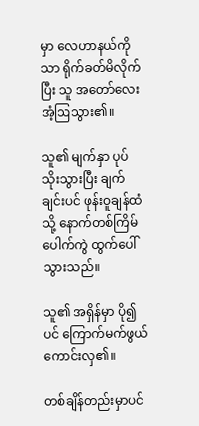မှာ လေဟာနယ်ကိုသာ ရိုက်ခတ်မိလိုက်ပြီး သူ အတော်လေး အံ့ဩသွား၏။

သူ၏ မျက်နှာ ပုပ်သိုးသွားပြီး ချက်ချင်းပင် ဖုန်းဝူချန်ထံသို့ နောက်တစ်ကြိမ် ပေါက်ကွဲ ထွက်ပေါ်သွားသည်။

သူ၏ အရှိန်မှာ ပို၍ပင် ကြောက်မက်ဖွယ် ကောင်းလှ၏။

တစ်ချိန်တည်းမှာပင်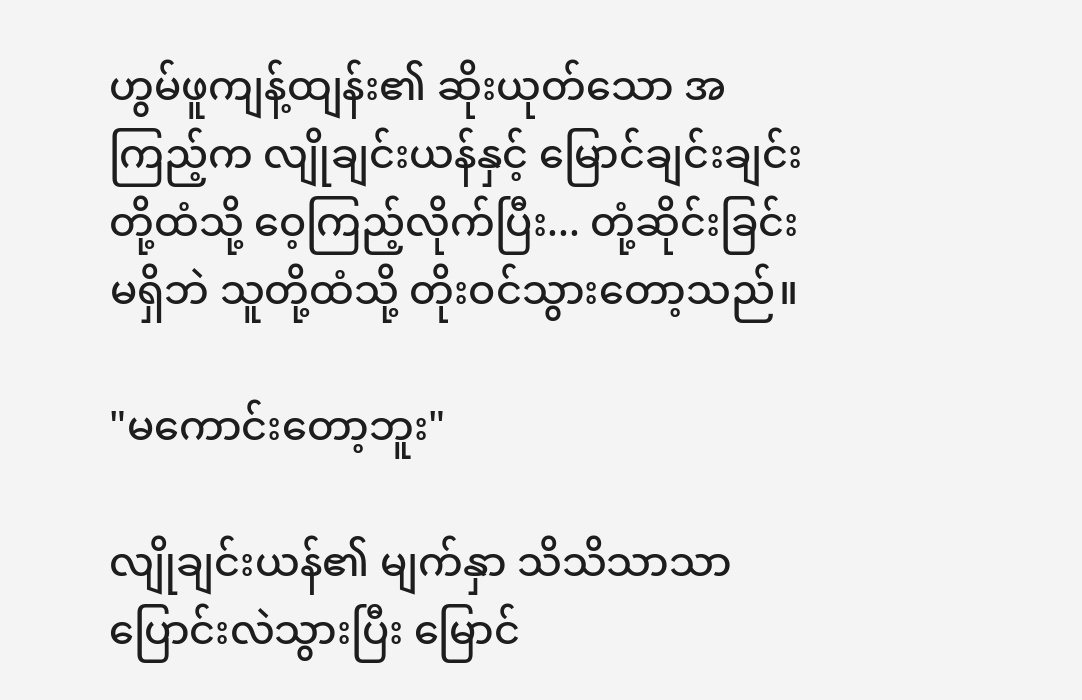ဟွမ်ဖူကျန့်ထျန်း၏ ဆိုးယုတ်သော အကြည့်က လျိုချင်းယန်နှင့် မြောင်ချင်းချင်းတို့ထံသို့ ဝေ့ကြည့်လိုက်ပြီး... တုံ့ဆိုင်းခြင်း မရှိဘဲ သူတို့ထံသို့ တိုးဝင်သွားတော့သည်။

"မကောင်းတော့ဘူး"

လျိုချင်းယန်၏ မျက်နှာ သိသိသာသာ ပြောင်းလဲသွားပြီး မြောင်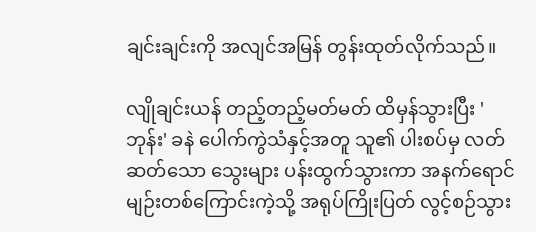ချင်းချင်းကို အလျင်အမြန် တွန်းထုတ်လိုက်သည်။

လျိုချင်းယန် တည့်တည့်မတ်မတ် ထိမှန်သွားပြီး 'ဘုန်း' ခနဲ ပေါက်ကွဲသံနှင့်အတူ သူ၏ ပါးစပ်မှ လတ်ဆတ်သော သွေးများ ပန်းထွက်သွားကာ အနက်ရောင် မျဉ်းတစ်ကြောင်းကဲ့သို့ အရုပ်ကြိုးပြတ် လွင့်စဉ်သွား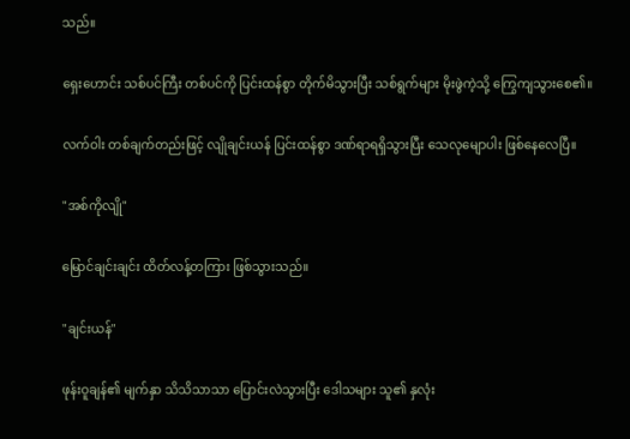သည်။

ရှေးဟောင်း သစ်ပင်ကြီး တစ်ပင်ကို ပြင်းထန်စွာ တိုက်မိသွားပြီး သစ်ရွက်များ မိုးဖွဲကဲ့သို့ ကြွေကျသွားစေ၏။

လက်ဝါး တစ်ချက်တည်းဖြင့် လျိုချင်းယန် ပြင်းထန်စွာ ဒဏ်ရာရရှိသွားပြီး သေလုမျောပါး ဖြစ်နေလေပြီ။

"အစ်ကိုလျို"

မြောင်ချင်းချင်း ထိတ်လန့်တကြား ဖြစ်သွားသည်။

"ချင်းယန်"

ဖုန်းဝူချန်၏ မျက်နှာ သိသိသာသာ ပြောင်းလဲသွားပြီး ဒေါသများ သူ၏ နှလုံး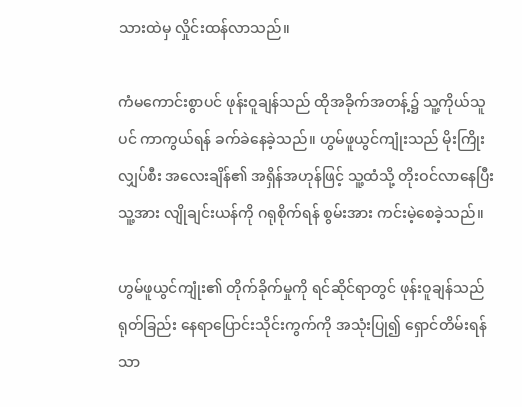သားထဲမှ လှိုင်းထန်လာသည်။

ကံမကောင်းစွာပင် ဖုန်းဝူချန်သည် ထိုအခိုက်အတန့်၌ သူ့ကိုယ်သူပင် ကာကွယ်ရန် ခက်ခဲနေခဲ့သည်။ ဟွမ်ဖူယွင်ကျုံးသည် မိုးကြိုး လျှပ်စီး အလေးချိန်၏ အရှိန်အဟုန်ဖြင့် သူ့ထံသို့ တိုးဝင်လာနေပြီး သူ့အား လျိုချင်းယန်ကို ဂရုစိုက်ရန် စွမ်းအား ကင်းမဲ့စေခဲ့သည်။

ဟွမ်ဖူယွင်ကျုံး၏ တိုက်ခိုက်မှုကို ရင်ဆိုင်ရာတွင် ဖုန်းဝူချန်သည် ရုတ်ခြည်း နေရာပြောင်းသိုင်းကွက်ကို အသုံးပြု၍ ရှောင်တိမ်းရန်သာ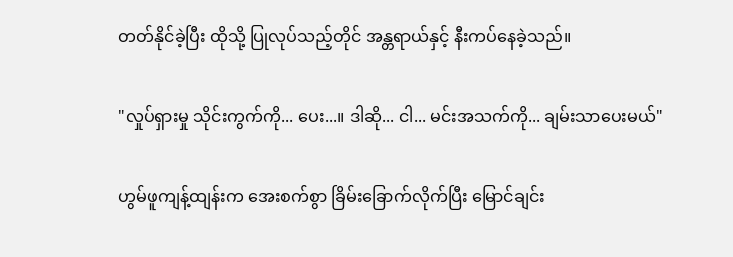တတ်နိုင်ခဲ့ပြီး ထိုသို့ ပြုလုပ်သည့်တိုင် အန္တရာယ်နှင့် နီးကပ်နေခဲ့သည်။

"လှုပ်ရှားမှု သိုင်းကွက်ကို... ပေး...။ ဒါဆို... ငါ... မင်းအသက်ကို... ချမ်းသာပေးမယ်"

ဟွမ်ဖူကျန့်ထျန်းက အေးစက်စွာ ခြိမ်းခြောက်လိုက်ပြီး မြောင်ချင်း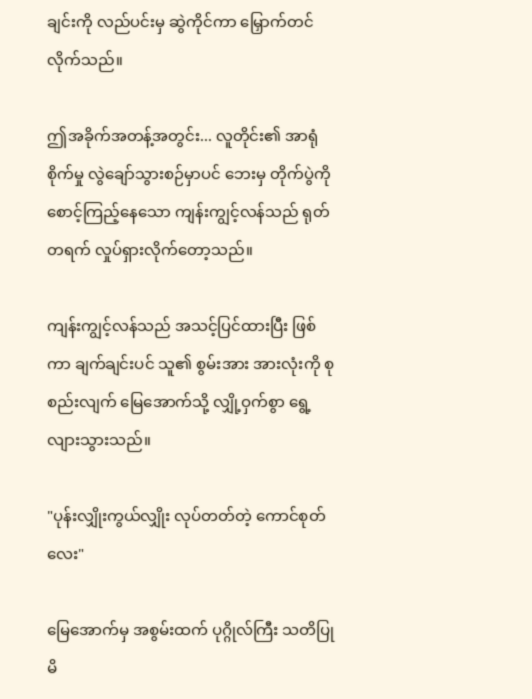ချင်းကို လည်ပင်းမှ ဆွဲကိုင်ကာ မြှောက်တင်လိုက်သည်။

ဤအခိုက်အတန့်အတွင်း... လူတိုင်း၏ အာရုံစိုက်မှု လွဲချော်သွားစဉ်မှာပင် ဘေးမှ တိုက်ပွဲကို စောင့်ကြည့်နေသော ကျန်းကျွင့်လန်သည် ရုတ်တရက် လှုပ်ရှားလိုက်တော့သည်။

ကျန်းကျွင့်လန်သည် အသင့်ပြင်ထားပြီး ဖြစ်ကာ ချက်ချင်းပင် သူ၏ စွမ်းအား အားလုံးကို စုစည်းလျက် မြေအောက်သို့ လျှို့ဝှက်စွာ ရွေ့လျားသွားသည်။

"ပုန်းလျှိုးကွယ်လျှိုး လုပ်တတ်တဲ့ ကောင်စုတ်လေး"

မြေအောက်မှ အစွမ်းထက် ပုဂ္ဂိုလ်ကြီး သတိပြုမိ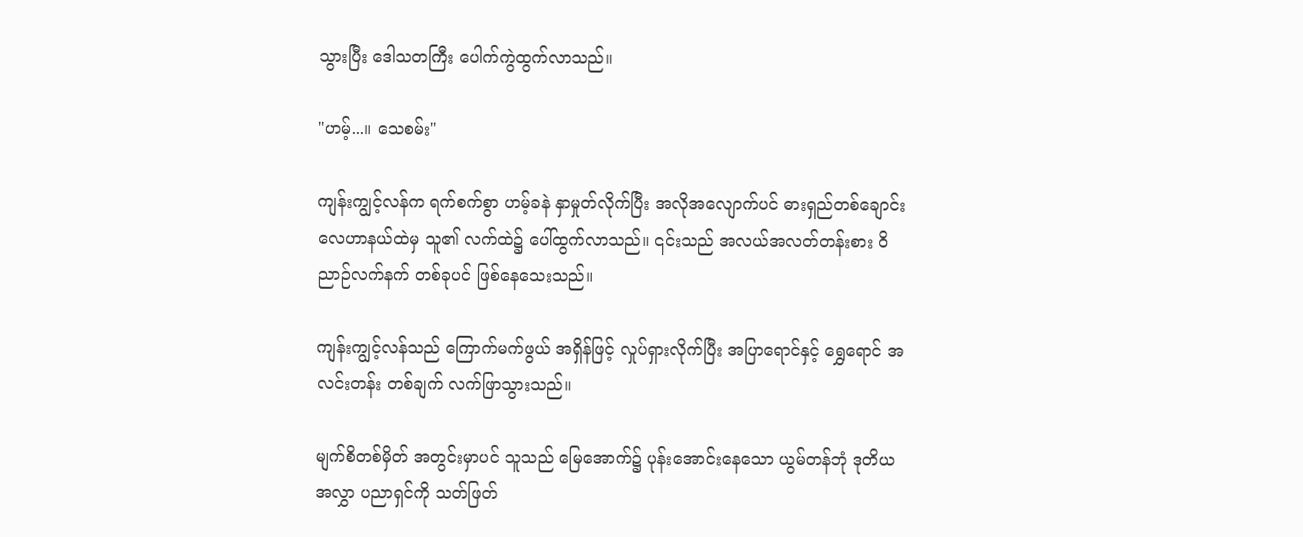သွားပြီး ဒေါသတကြီး ပေါက်ကွဲထွက်လာသည်။

"ဟမ့်...။ သေစမ်း"

ကျန်းကျွင့်လန်က ရက်စက်စွာ ဟမ့်ခနဲ နှာမှုတ်လိုက်ပြီး အလိုအလျောက်ပင် ဓားရှည်တစ်ချောင်း လေဟာနယ်ထဲမှ သူ၏ လက်ထဲ၌ ပေါ်ထွက်လာသည်။ ၎င်းသည် အလယ်အလတ်တန်းစား ဝိညာဉ်လက်နက် တစ်ခုပင် ဖြစ်နေသေးသည်။

ကျန်းကျွင့်လန်သည် ကြောက်မက်ဖွယ် အရှိန်ဖြင့် လှုပ်ရှားလိုက်ပြီး အပြာရောင်နှင့် ရွှေရောင် အလင်းတန်း တစ်ချက် လက်ဖြာသွားသည်။

မျက်စိတစ်မှိတ် အတွင်းမှာပင် သူသည် မြေအောက်၌ ပုန်းအောင်းနေသော ယွမ်တန်ဘုံ ဒုတိယအလွှာ ပညာရှင်ကို သတ်ဖြတ်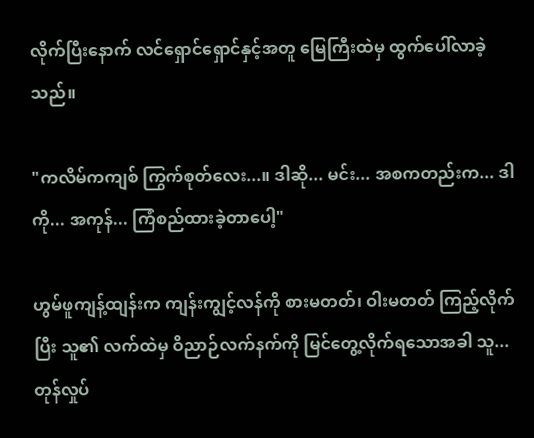လိုက်ပြီးနောက် လင်ရှောင်ရှောင်နှင့်အတူ မြေကြီးထဲမှ ထွက်ပေါ်လာခဲ့သည်။

"ကလိမ်ကကျစ် ကြွက်စုတ်လေး...။ ဒါဆို... မင်း... အစကတည်းက... ဒါကို... အကုန်... ကြံစည်ထားခဲ့တာပေါ့"

ဟွမ်ဖူကျန့်ထျန်းက ကျန်းကျွင့်လန်ကို စားမတတ်၊ ဝါးမတတ် ကြည့်လိုက်ပြီး သူ၏ လက်ထဲမှ ဝိညာဉ်လက်နက်ကို မြင်တွေ့လိုက်ရသောအခါ သူ... တုန်လှုပ်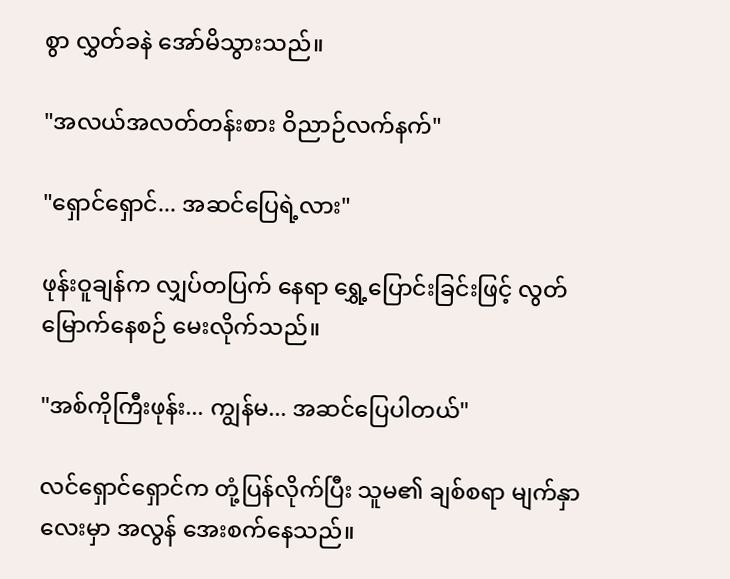စွာ လွှတ်ခနဲ အော်မိသွားသည်။

"အလယ်အလတ်တန်းစား ဝိညာဉ်လက်နက်"

"ရှောင်ရှောင်... အဆင်ပြေရဲ့လား"

ဖုန်းဝူချန်က လျှပ်တပြက် နေရာ ရွှေ့ပြောင်းခြင်းဖြင့် လွတ်မြောက်နေစဉ် မေးလိုက်သည်။

"အစ်ကိုကြီးဖုန်း... ကျွန်မ... အဆင်ပြေပါတယ်"

လင်ရှောင်ရှောင်က တုံ့ပြန်လိုက်ပြီး သူမ၏ ချစ်စရာ မျက်နှာလေးမှာ အလွန် အေးစက်နေသည်။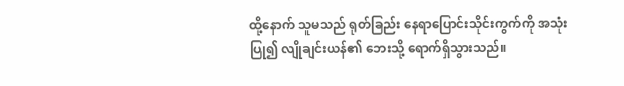ထို့နောက် သူမသည် ရုတ်ခြည်း နေရာပြောင်းသိုင်းကွက်ကို အသုံးပြု၍ လျိုချင်းယန်၏ ဘေးသို့ ရောက်ရှိသွားသည်။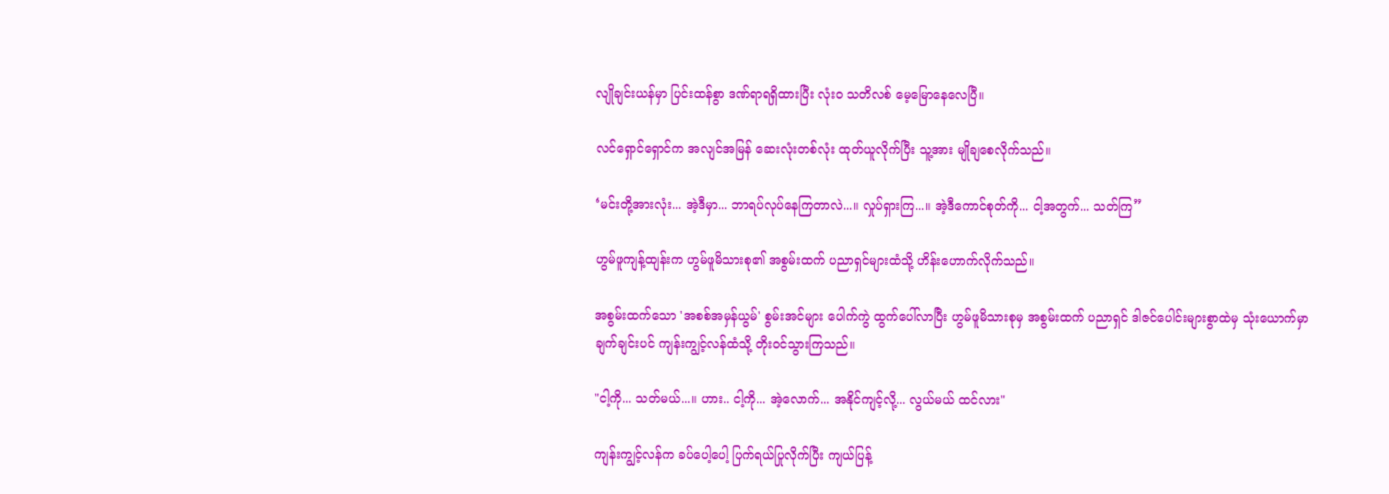လျိုချင်းယန်မှာ ပြင်းထန်စွာ ဒဏ်ရာရရှိထားပြီး လုံးဝ သတိလစ် မေ့မြောနေလေပြီ။

လင်ရှောင်ရှောင်က အလျင်အမြန် ဆေးလုံးတစ်လုံး ထုတ်ယူလိုက်ပြီး သူ့အား မျိုချစေလိုက်သည်။

‘မင်းတို့အားလုံး... အဲ့ဒီမှာ... ဘာရပ်လုပ်နေကြတာလဲ...။ လှုပ်ရှားကြ...။ အဲ့ဒီကောင်စုတ်ကို... ငါ့အတွက်... သတ်ကြ”

ဟွမ်ဖူကျန့်ထျန်းက ဟွမ်ဖူမိသားစု၏ အစွမ်းထက် ပညာရှင်များထံသို့ ဟိန်းဟောက်လိုက်သည်။

အစွမ်းထက်သော 'အစစ်အမှန်ယွမ်' စွမ်းအင်များ ပေါက်ကွဲ ထွက်ပေါ်လာပြီး ဟွမ်ဖူမိသားစုမှ အစွမ်းထက် ပညာရှင် ဒါဇင်ပေါင်းများစွာထဲမှ သုံးယောက်မှာ ချက်ချင်းပင် ကျန်းကျွင့်လန်ထံသို့ တိုးဝင်သွားကြသည်။

"ငါ့ကို... သတ်မယ်...။ ဟား.. ငါ့ကို... အဲ့လောက်... အနိုင်ကျင့်လို့... လွယ်မယ် ထင်လား"

ကျန်းကျွင့်လန်က ခပ်ပေါ့ပေါ့ ပြက်ရယ်ပြုလိုက်ပြီး ကျယ်ပြန့်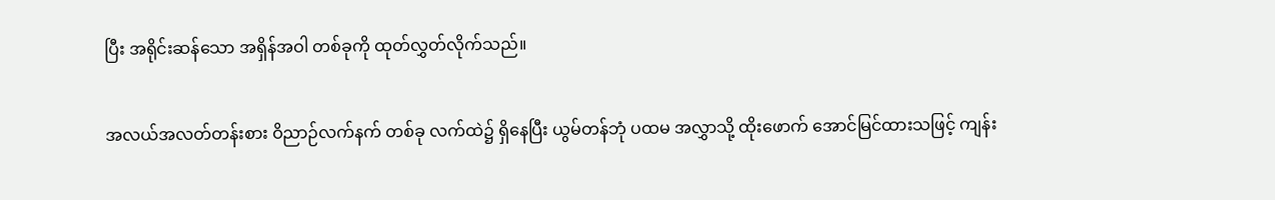ပြီး အရိုင်းဆန်သော အရှိန်အဝါ တစ်ခုကို ထုတ်လွှတ်လိုက်သည်။

အလယ်အလတ်တန်းစား ဝိညာဉ်လက်နက် တစ်ခု လက်ထဲ၌ ရှိနေပြီး ယွမ်တန်ဘုံ ပထမ အလွှာသို့ ထိုးဖောက် အောင်မြင်ထားသဖြင့် ကျန်း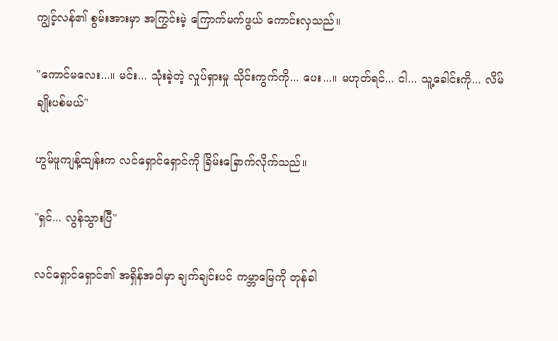ကျွင့်လန်၏ စွမ်းအားမှာ အကြွင်းမဲ့ ကြောက်မက်ဖွယ် ကောင်းလှသည်။

"ကောင်မလေး...။ မင်း... သုံးခဲ့တဲ့ လှုပ်ရှားမှု သိုင်းကွက်ကို... ပေး...။ မဟုတ်ရင်... ငါ... သူ့ခေါင်းကို... လိမ်ချိုးပစ်မယ်"

ဟွမ်ဖူကျန့်ထျန်းက လင်ရှောင်ရှောင်ကို ခြိမ်းခြောက်လိုက်သည်။

"ရှင်... လွန်သွားပြီ"

လင်ရှောင်ရှောင်၏ အရှိန်အဝါမှာ ချက်ချင်းပင် ကမ္ဘာမြေကို တုန်ခါ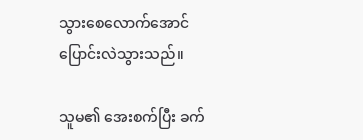သွားစေလောက်အောင် ပြောင်းလဲသွားသည်။

သူမ၏ အေးစက်ပြီး ခက်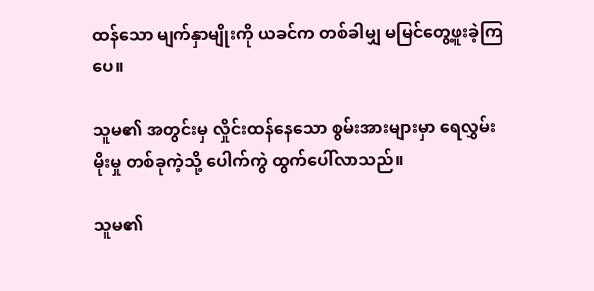ထန်သော မျက်နှာမျိုးကို ယခင်က တစ်ခါမျှ မမြင်တွေ့ဖူးခဲ့ကြပေ။

သူမ၏ အတွင်းမှ လှိုင်းထန်နေသော စွမ်းအားများမှာ ရေလွှမ်းမိုးမှု တစ်ခုကဲ့သို့ ပေါက်ကွဲ ထွက်ပေါ်လာသည်။

သူမ၏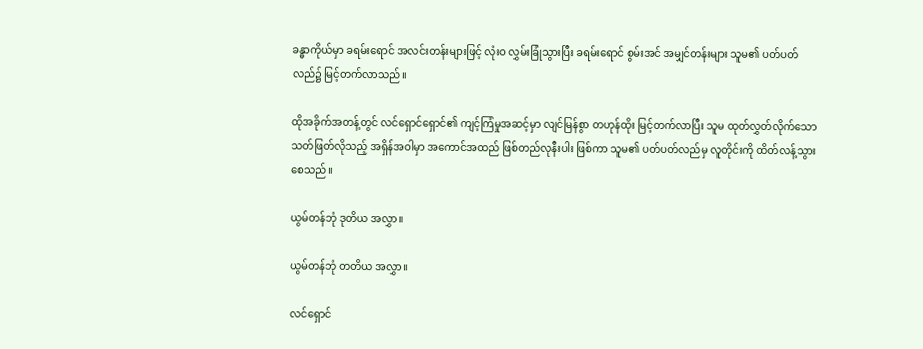ခန္ဓာကိုယ်မှာ ခရမ်းရောင် အလင်းတန်းများဖြင့် လုံးဝ လွှမ်းခြုံသွားပြီး ခရမ်းရောင် စွမ်းအင် အမျှင်တန်းများ သူမ၏ ပတ်ပတ်လည်၌ မြင့်တက်လာသည်။

ထိုအခိုက်အတန့်တွင် လင်ရှောင်ရှောင်၏ ကျင့်ကြံမှုအဆင့်မှာ လျင်မြန်စွာ တဟုန်ထိုး မြင့်တက်လာပြီး သူမ ထုတ်လွှတ်လိုက်သော သတ်ဖြတ်လိုသည့် အရှိန်အဝါမှာ အကောင်အထည် ဖြစ်တည်လုနီးပါး ဖြစ်ကာ သူမ၏ ပတ်ပတ်လည်မှ လူတိုင်းကို ထိတ်လန့်သွားစေသည်။

ယွမ်တန်ဘုံ ဒုတိယ အလွှာ။

ယွမ်တန်ဘုံ တတိယ အလွှာ။

လင်ရှောင်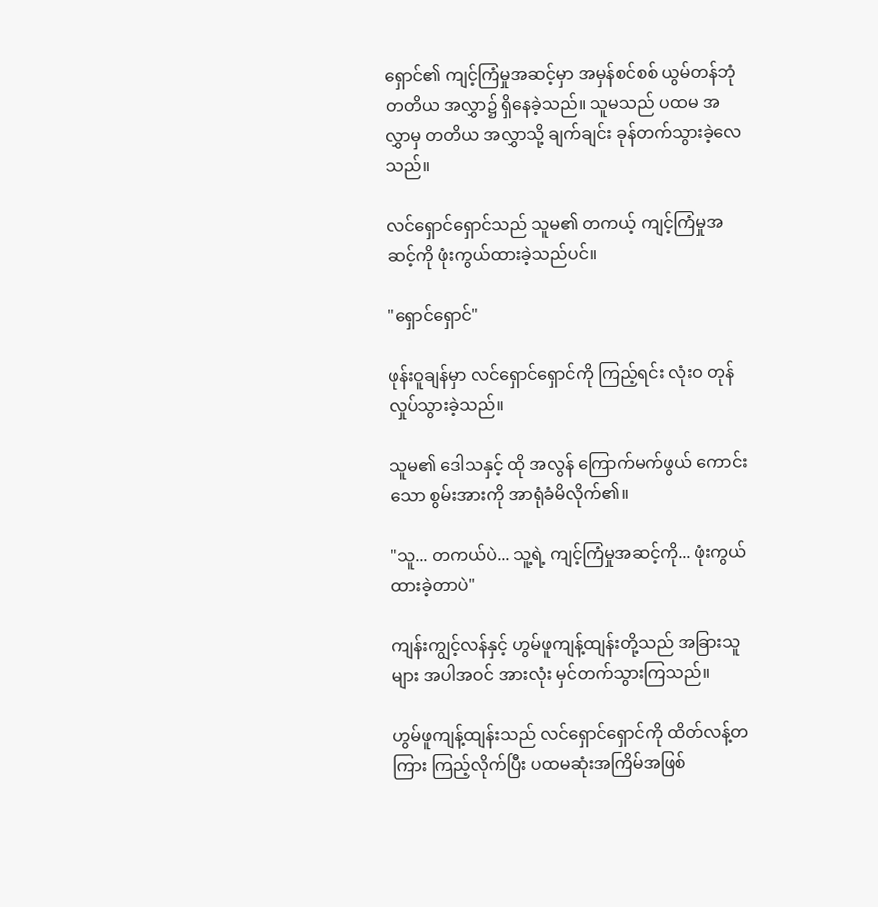ရှောင်၏ ကျင့်ကြံမှုအဆင့်မှာ အမှန်စင်စစ် ယွမ်တန်ဘုံ တတိယ အလွှာ၌ ရှိနေခဲ့သည်။ သူမသည် ပထမ အလွှာမှ တတိယ အလွှာသို့ ချက်ချင်း ခုန်တက်သွားခဲ့လေသည်။

လင်ရှောင်ရှောင်သည် သူမ၏ တကယ့် ကျင့်ကြံမှုအဆင့်ကို ဖုံးကွယ်ထားခဲ့သည်ပင်။

"ရှောင်ရှောင်"

ဖုန်းဝူချန်မှာ လင်ရှောင်ရှောင်ကို ကြည့်ရင်း လုံးဝ တုန်လှုပ်သွားခဲ့သည်။

သူမ၏ ဒေါသနှင့် ထို အလွန် ကြောက်မက်ဖွယ် ကောင်းသော စွမ်းအားကို အာရုံခံမိလိုက်၏။

"သူ... တကယ်ပဲ... သူ့ရဲ့ ကျင့်ကြံမှုအဆင့်ကို... ဖုံးကွယ်ထားခဲ့တာပဲ"

ကျန်းကျွင့်လန်နှင့် ဟွမ်ဖူကျန့်ထျန်းတို့သည် အခြားသူများ အပါအဝင် အားလုံး မှင်တက်သွားကြသည်။

ဟွမ်ဖူကျန့်ထျန်းသည် လင်ရှောင်ရှောင်ကို ထိတ်လန့်တကြား ကြည့်လိုက်ပြီး ပထမဆုံးအကြိမ်အဖြစ်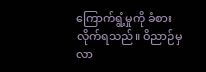ကြောက်ရွံ့မှုကို ခံစားလိုက်ရသည်။ ဝိညာဉ်မှ လာ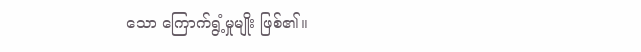သော ကြောက်ရွံ့မှုမျိုး ဖြစ်၏။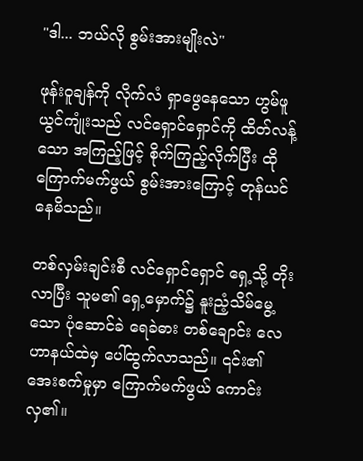"ဒါ... ဘယ်လို စွမ်းအားမျိုးလဲ"

ဖုန်းဝူချန်ကို လိုက်လံ ရှာဖွေနေသော ဟွမ်ဖူယွင်ကျုံးသည် လင်ရှောင်ရှောင်ကို ထိတ်လန့်သော အကြည့်ဖြင့် စိုက်ကြည့်လိုက်ပြီး ထို ကြောက်မက်ဖွယ် စွမ်းအားကြောင့် တုန်ယင်နေမိသည်။

တစ်လှမ်းချင်းစီ လင်ရှောင်ရှောင် ရှေ့သို့ တိုးလာပြီး သူမ၏ ရှေ့မှောက်၌ နူးညံ့သိမ်မွေ့သော ပုံဆောင်ခဲ ရေခဲဓား တစ်ချောင်း လေဟာနယ်ထဲမှ ပေါ်ထွက်လာသည်။ ၎င်း၏ အေးစက်မှုမှာ ကြောက်မက်ဖွယ် ကောင်းလှ၏။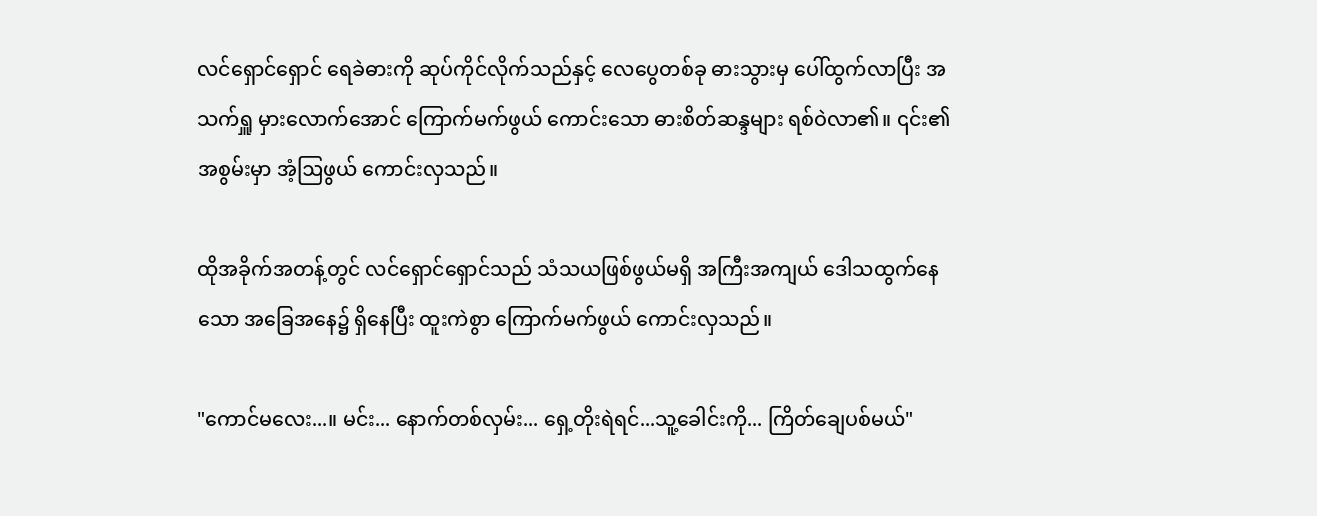လင်ရှောင်ရှောင် ရေခဲဓားကို ဆုပ်ကိုင်လိုက်သည်နှင့် လေပွေတစ်ခု ဓားသွားမှ ပေါ်ထွက်လာပြီး အသက်ရှူ မှားလောက်အောင် ကြောက်မက်ဖွယ် ကောင်းသော ဓားစိတ်ဆန္ဒများ ရစ်ဝဲလာ၏။ ၎င်း၏ အစွမ်းမှာ အံ့ဩဖွယ် ကောင်းလှသည်။

ထိုအခိုက်အတန့်တွင် လင်ရှောင်ရှောင်သည် သံသယဖြစ်ဖွယ်မရှိ အကြီးအကျယ် ဒေါသထွက်နေသော အခြေအနေ၌ ရှိနေပြီး ထူးကဲစွာ ကြောက်မက်ဖွယ် ကောင်းလှသည်။

"ကောင်မလေး...။ မင်း... နောက်တစ်လှမ်း... ရှေ့တိုးရဲရင်...သူ့ခေါင်းကို... ကြိတ်ချေပစ်မယ်"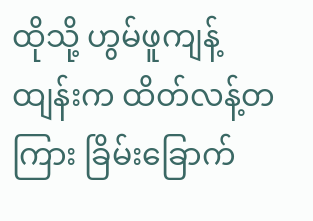ထိုသို့ ဟွမ်ဖူကျန့်ထျန်းက ထိတ်လန့်တကြား ခြိမ်းခြောက်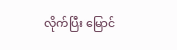လိုက်ပြီး မြောင်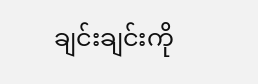ချင်းချင်းကို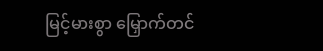မြင့်မားစွာ မြှောက်တင်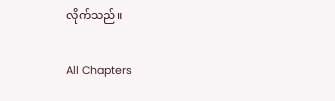လိုက်သည်။

All Chapters